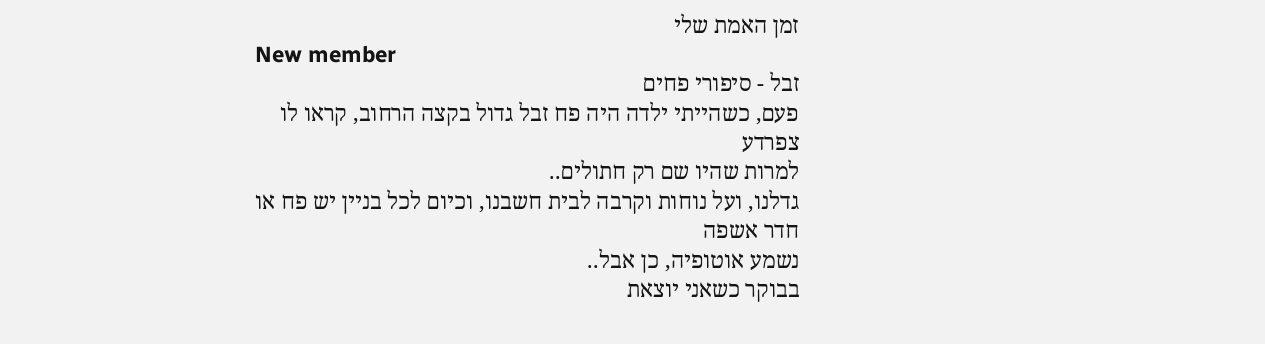זמן האמת שלי
New member
זבל - סיפורי פחים
פעם, כשהייתי ילדה היה פח זבל גדול בקצה הרחוב, קראו לו צפרדע
למרות שהיו שם רק חתולים..
גדלנו, ועל נוחות וקרבה לבית חשבנו, וכיום לכל בניין יש פח או חדר אשפה
נשמע אוטופיה, כן אבל..
בבוקר כשאני יוצאת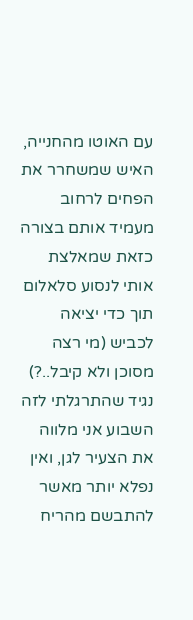עם האוטו מהחנייה, האיש שמשחרר את הפחים לרחוב
מעמיד אותם בצורה כזאת שמאלצת אותי לנסוע סלאלום תוך כדי יציאה לכביש (מי רצה מסוכן ולא קיבל..?)
נגיד שהתרגלתי לזה
השבוע אני מלווה את הצעיר לגן, ואין נפלא יותר מאשר להתבשם מהריח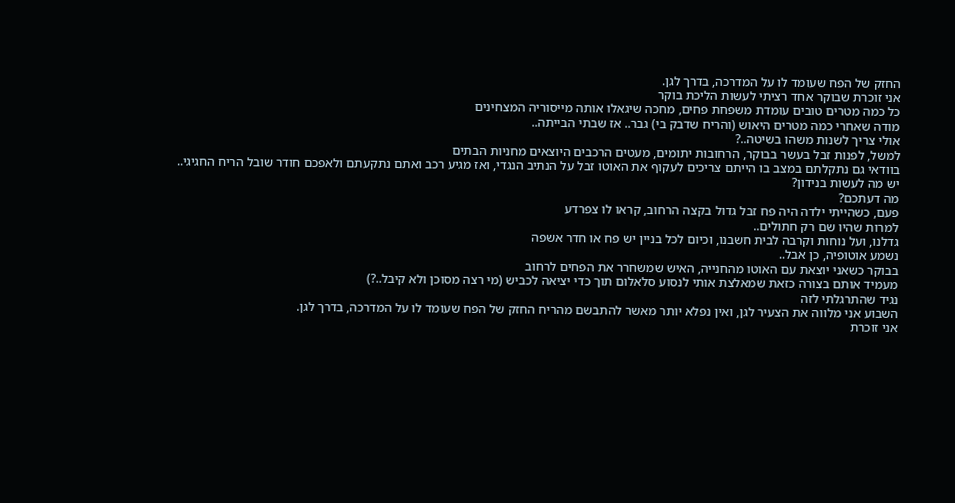החזק של הפח שעומד לו על המדרכה, בדרך לגן.
אני זוכרת שבוקר אחד רציתי לעשות הליכת בוקר
כל כמה מטרים טובים עומדת משפחת פחים, מחכה שיגאלו אותה מייסוריה המצחינים
מודה שאחרי כמה מטרים היאוש (והריח שדבק בי) גבר.. אז שבתי הבייתה..
אולי צריך לשנות משהו בשיטה..?
למשל, לפנות זבל בעשר בבוקר, הרחובות יתומים, מעטים הרכבים היוצאים מחניות הבתים
בוודאי גם נתקלתם במצב בו הייתם צריכים לעקוף את האוטו זבל על הנתיב הנגדי, ואז מגיע רכב ואתם נתקעתם ולאפכם חודר שובל הריח החגיגי..
יש מה לעשות בנידון?
מה דעתכם?
פעם, כשהייתי ילדה היה פח זבל גדול בקצה הרחוב, קראו לו צפרדע
למרות שהיו שם רק חתולים..
גדלנו, ועל נוחות וקרבה לבית חשבנו, וכיום לכל בניין יש פח או חדר אשפה
נשמע אוטופיה, כן אבל..
בבוקר כשאני יוצאת עם האוטו מהחנייה, האיש שמשחרר את הפחים לרחוב
מעמיד אותם בצורה כזאת שמאלצת אותי לנסוע סלאלום תוך כדי יציאה לכביש (מי רצה מסוכן ולא קיבל..?)
נגיד שהתרגלתי לזה
השבוע אני מלווה את הצעיר לגן, ואין נפלא יותר מאשר להתבשם מהריח החזק של הפח שעומד לו על המדרכה, בדרך לגן.
אני זוכרת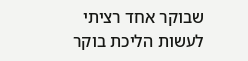שבוקר אחד רציתי לעשות הליכת בוקר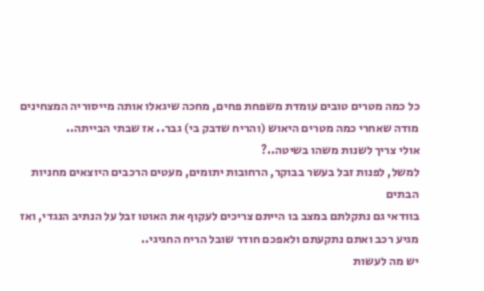כל כמה מטרים טובים עומדת משפחת פחים, מחכה שיגאלו אותה מייסוריה המצחינים
מודה שאחרי כמה מטרים היאוש (והריח שדבק בי) גבר.. אז שבתי הבייתה..
אולי צריך לשנות משהו בשיטה..?
למשל, לפנות זבל בעשר בבוקר, הרחובות יתומים, מעטים הרכבים היוצאים מחניות הבתים
בוודאי גם נתקלתם במצב בו הייתם צריכים לעקוף את האוטו זבל על הנתיב הנגדי, ואז מגיע רכב ואתם נתקעתם ולאפכם חודר שובל הריח החגיגי..
יש מה לעשות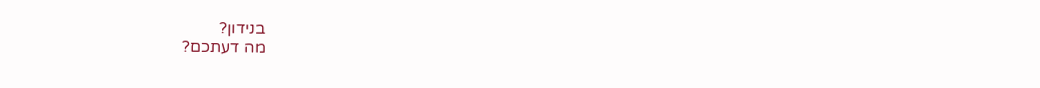בנידון?
מה דעתכם?